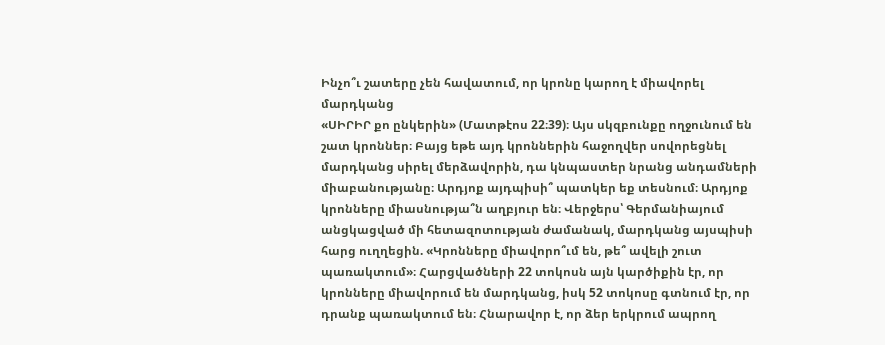Ինչո՞ւ շատերը չեն հավատում, որ կրոնը կարող է միավորել մարդկանց
«ՍԻՐԻՐ քո ընկերին» (Մատթէոս 22։39)։ Այս սկզբունքը ողջունում են շատ կրոններ։ Բայց եթե այդ կրոններին հաջողվեր սովորեցնել մարդկանց սիրել մերձավորին, դա կնպաստեր նրանց անդամների միաբանությանը։ Արդյոք այդպիսի՞ պատկեր եք տեսնում։ Արդյոք կրոնները միասնությա՞ն աղբյուր են։ Վերջերս՝ Գերմանիայում անցկացված մի հետազոտության ժամանակ, մարդկանց այսպիսի հարց ուղղեցին. «Կրոնները միավորո՞ւմ են, թե՞ ավելի շուտ պառակտում»։ Հարցվածների 22 տոկոսն այն կարծիքին էր, որ կրոնները միավորում են մարդկանց, իսկ 52 տոկոսը գտնում էր, որ դրանք պառակտում են։ Հնարավոր է, որ ձեր երկրում ապրող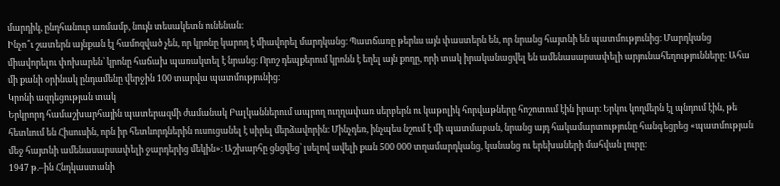մարդիկ, ընդհանուր առմամբ, նույն տեսակետն ունենան։
Ինչո՞ւ շատերն այնքան էլ համոզված չեն, որ կրոնը կարող է միավորել մարդկանց։ Պատճառը թերևս այն փաստերն են, որ նրանց հայտնի են պատմությունից։ Մարդկանց միավորելու փոխարեն՝ կրոնը հաճախ պառակտել է նրանց։ Որոշ դեպքերում կրոնն է եղել այն քողը, որի տակ իրականացվել են ամենասարսափելի արյունահեղությունները։ Ահա մի քանի օրինակ ընդամենը վերջին 100 տարվա պատմությունից։
Կրոնի ազդեցության տակ
Երկրորդ համաշխարհային պատերազմի ժամանակ Բալկաններում ապրող ուղղափառ սերբերն ու կաթոլիկ հորվաթները հոշոտում էին իրար։ Երկու կողմերն էլ պնդում էին, թե հետևում են Հիսուսին, որն իր հետևորդներին ուսուցանել է սիրել մերձավորին։ Մինչդեռ, ինչպես նշում է մի պատմաբան, նրանց այդ հակամարտությունը հանգեցրեց «պատմության մեջ հայտնի ամենասարսափելի ջարդերից մեկին»։ Աշխարհը ցնցվեց՝ լսելով ավելի քան 500 000 տղամարդկանց, կանանց ու երեխաների մահվան լուրը։
1947 թ.–ին Հնդկաստանի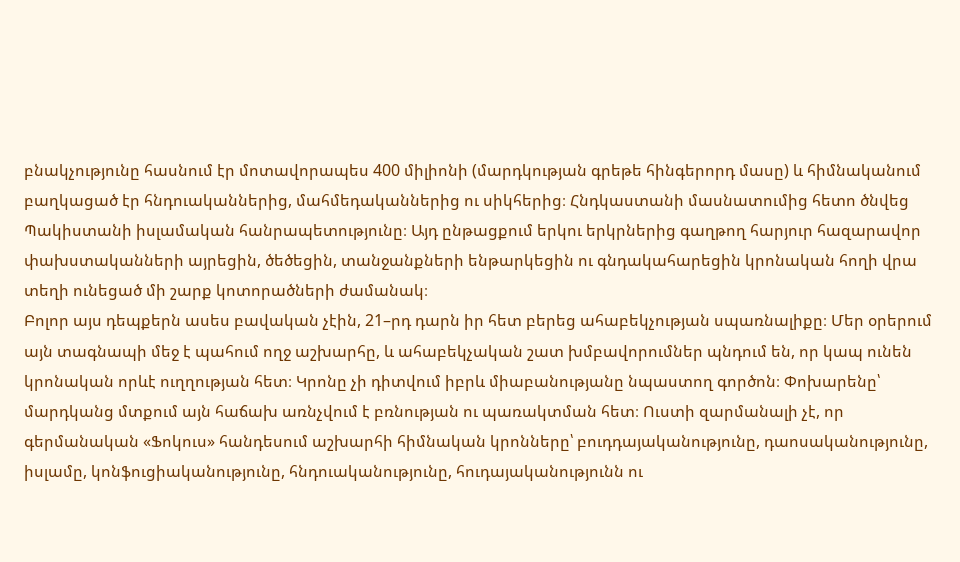բնակչությունը հասնում էր մոտավորապես 400 միլիոնի (մարդկության գրեթե հինգերորդ մասը) և հիմնականում բաղկացած էր հնդուականներից, մահմեդականներից ու սիկհերից։ Հնդկաստանի մասնատումից հետո ծնվեց Պակիստանի իսլամական հանրապետությունը։ Այդ ընթացքում երկու երկրներից գաղթող հարյուր հազարավոր փախստականների այրեցին, ծեծեցին, տանջանքների ենթարկեցին ու գնդակահարեցին կրոնական հողի վրա տեղի ունեցած մի շարք կոտորածների ժամանակ։
Բոլոր այս դեպքերն ասես բավական չէին, 21–րդ դարն իր հետ բերեց ահաբեկչության սպառնալիքը։ Մեր օրերում այն տագնապի մեջ է պահում ողջ աշխարհը, և ահաբեկչական շատ խմբավորումներ պնդում են, որ կապ ունեն կրոնական որևէ ուղղության հետ։ Կրոնը չի դիտվում իբրև միաբանությանը նպաստող գործոն։ Փոխարենը՝ մարդկանց մտքում այն հաճախ առնչվում է բռնության ու պառակտման հետ։ Ուստի զարմանալի չէ, որ գերմանական «Ֆոկուս» հանդեսում աշխարհի հիմնական կրոնները՝ բուդդայականությունը, դաոսականությունը, իսլամը, կոնֆուցիականությունը, հնդուականությունը, հուդայականությունն ու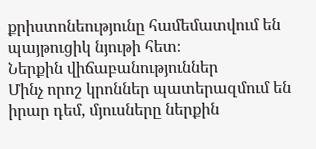քրիստոնեությունը համեմատվում են պայթուցիկ նյութի հետ։
Ներքին վիճաբանություններ
Մինչ որոշ կրոններ պատերազմում են իրար դեմ, մյուսները ներքին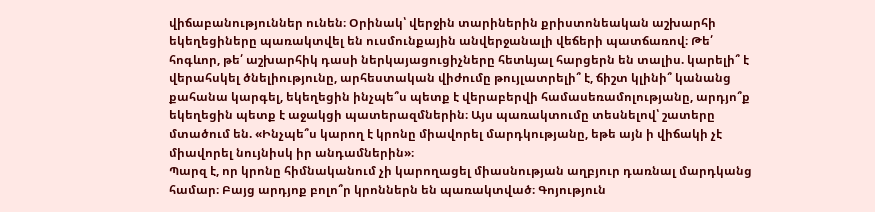վիճաբանություններ ունեն։ Օրինակ՝ վերջին տարիներին քրիստոնեական աշխարհի եկեղեցիները պառակտվել են ուսմունքային անվերջանալի վեճերի պատճառով։ Թե՛ հոգևոր, թե՛ աշխարհիկ դասի ներկայացուցիչները հետևյալ հարցերն են տալիս. կարելի՞ է վերահսկել ծնելիությունը, արհեստական վիժումը թույլատրելի՞ է, ճիշտ կլինի՞ կանանց քահանա կարգել, եկեղեցին ինչպե՞ս պետք է վերաբերվի համասեռամոլությանը, արդյո՞ք եկեղեցին պետք է աջակցի պատերազմներին։ Այս պառակտումը տեսնելով՝ շատերը մտածում են. «Ինչպե՞ս կարող է կրոնը միավորել մարդկությանը, եթե այն ի վիճակի չէ միավորել նույնիսկ իր անդամներին»։
Պարզ է, որ կրոնը հիմնականում չի կարողացել միասնության աղբյուր դառնալ մարդկանց համար։ Բայց արդյոք բոլո՞ր կրոններն են պառակտված։ Գոյություն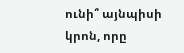ունի՞ այնպիսի կրոն, որը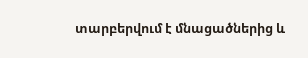տարբերվում է մնացածներից և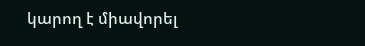կարող է միավորել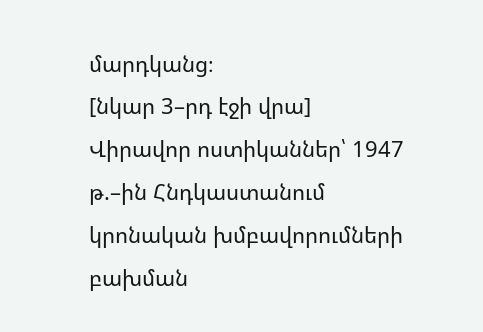մարդկանց։
[նկար 3–րդ էջի վրա]
Վիրավոր ոստիկաններ՝ 1947 թ.–ին Հնդկաստանում կրոնական խմբավորումների բախման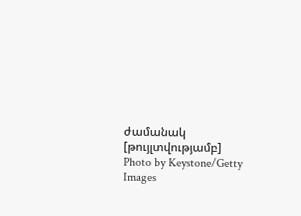ժամանակ
[թույլտվությամբ]
Photo by Keystone/Getty Images